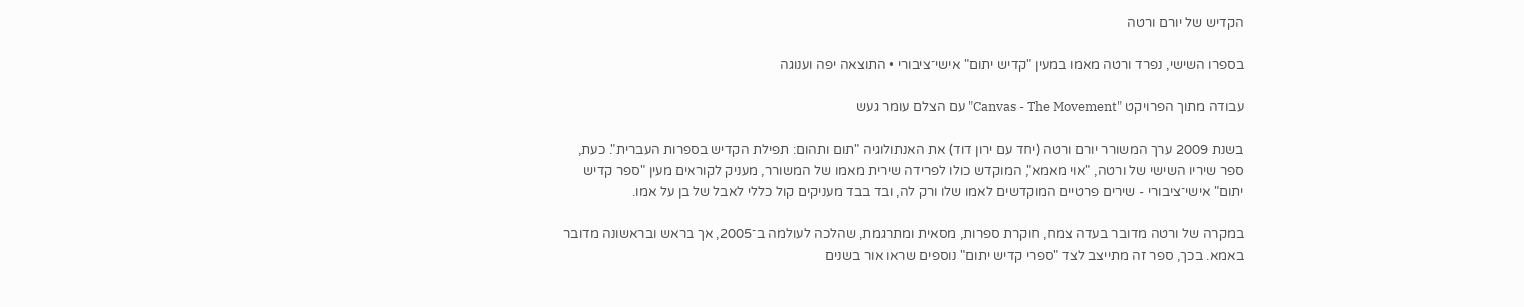הקדיש של יורם ורטה

בספרו השישי, נפרד ורטה מאמו במעין "קדיש יתום" אישי־ציבורי • התוצאה יפה וענוגה

עבודה מתוך הפרויקט "Canvas - The Movement" עם הצלם עומר געש

בשנת 2009 ערך המשורר יורם ורטה (יחד עם ירון דוד) את האנתולוגיה "תום ותהום: תפילת הקדיש בספרות העברית". כעת, ספר שיריו השישי של ורטה, "אוי מאמא", המוקדש כולו לפרידה שירית מאמו של המשורר, מעניק לקוראים מעין "ספר קדיש יתום" אישי־ציבורי - שירים פרטיים המוקדשים לאמו שלו ורק לה, ובד בבד מעניקים קול כללי לאבל של בן על אמו.

במקרה של ורטה מדובר בעדה צמח, חוקרת ספרות, מסאית ומתרגמת, שהלכה לעולמה ב־2005, אך בראש ובראשונה מדובר באמא. בכך, ספר זה מתייצב לצד "ספרי קדיש יתום" נוספים שראו אור בשנים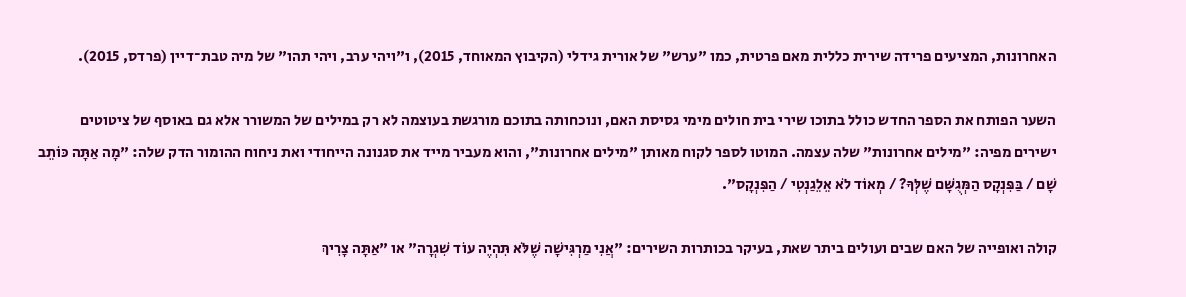האחרונות, המציעים פרידה שירית כללית מאם פרטית, כמו "ערש" של אורית גידלי (הקיבוץ המאוחד, 2015), ו"ויהי ערב, ויהי תהו" של מיה טבת־דיין (פרדס, 2015).

השער הפותח את הספר החדש כולל בתוכו שירי בית חולים מימי גסיסת האם, ונוכחותה בתוכם מורגשת בעוצמה לא רק במילים של המשורר אלא גם באוסף של ציטוטים ישירים מפיה: "מילים אחרונות" שלה עצמה. המוטו לספר לקוח מאותן "מילים אחרונות", והוא מעביר מייד את סגנונה הייחודי ואת ניחוח ההומור הדק שלה: "מָה אַתָּה כּוֹתֵב שָׁם / בַּפִּנְקָס הַמְּגֻשָּׁם שֶׁלְּךָ? / מְאוֹד לֹא אֵלֵגַנְטִי / הַפִּנְקָס".

קולה ואופייה של האם שבים ועולים ביתר שאת, בעיקר בכותרות השירים: "אֲנִי מַרְגִּישָׁה שֶׁלֹּא תִּהְיֶה עוֹד שִׁגְרָה" או "אַתָּה צָרִיךְ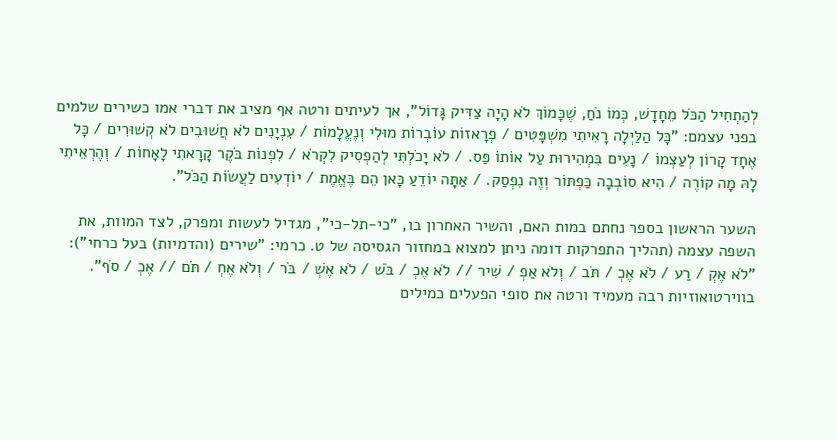לְהַתְחִיל הַכֹּל מֵחָדָשׁ, כְּמוֹ נֹחַ, שֶׁכָּמוֹךְ לֹא הָיָה צַדִּיק גָּדוֹל", אך לעיתים ורטה אף מציב את דברי אמו כשירים שלמים בפני עצמם: "כָּל הַלַּיְלָה רָאִיתִי מִשְׁפָּטִים / פְרָאזוֹת עוֹבְרוֹת מוּלִי וְנֶעֱלָמוֹת / עִנְיָנִים לֹא חֲשׁוּבִים לֹא קְשׁוּרִים / כָּל אֶחָד קָרוֹן לְעַצְמוֹ / נָעִים בִּמְהִירוּת עַל אוֹתוֹ פַּס. / לֹא יָכֹלְתִּי לְהַפְסִיק לִקְרֹא / לִפְנוֹת בֹּקֶר קָרָאתִי לָאָחוֹת / וְהֶרְאֵיתִי לָהּ מָה קוֹרֶה / הִיא סוֹבְבָה כַּפְתּוֹר וְזֶה נִפְסַק. / אַתָּה יוֹדֵעַ כָּאן הֵם בֶּאֱמֶת / יוֹדְעִים לַעֲשׂוֹת הַכֹּל".

השער הראשון בספר נחתם במות האם, והשיר האחרון בו, "כי-תל-כי", מגדיל לעשות ומפרק, לצד המוות, את השפה עצמה (תהליך התפרקות דומה ניתן למצוא במחזור הגסיסה של ט. כרמי: "שירים (והדמיות) בעל כרחי"): "לֹא אֶקְ / רַע / לֹא אֶכְ / תֹּב / וְלֹא אַפְ / שִׁיר // לֹא אֶכְ / בֹּשׁ / לֹא אֶשְׁ / בֹּר / וְלֹא אֶחְ / תֹּם // אֶכְ / סֹף". בווירטואוזיות רבה מעמיד ורטה את סופי הפעלים כמילים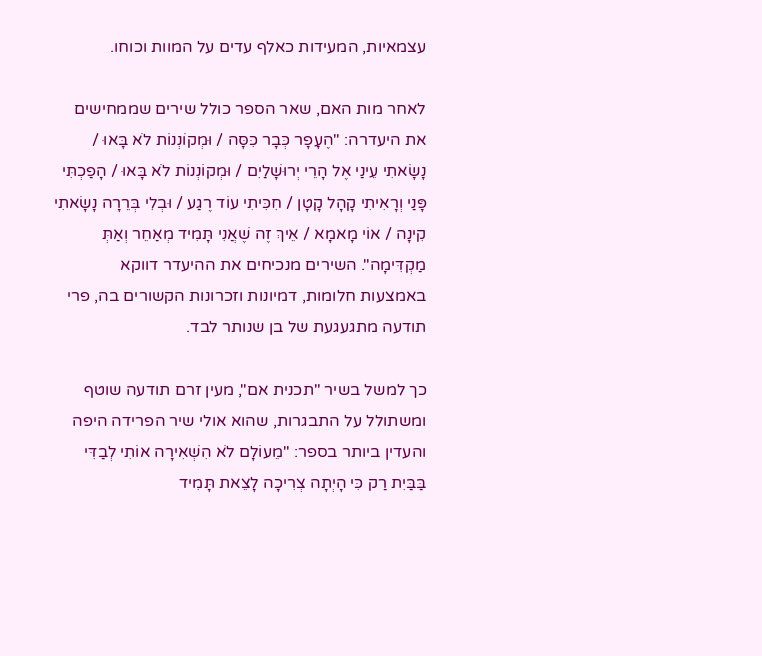עצמאיות, המעידות כאלף עדים על המוות וכוחו.

לאחר מות האם, שאר הספר כולל שירים שממחישים את היעדרה: "הֶעָפָר כְּבָר כִּסָּה / וּמְקוֹנְנוֹת לֹא בָּאוּ / נָשָׂאתִי עֵינַי אֶל הָרֵי יְרוּשָׁלַיִם / וּמְקוֹנְנוֹת לֹא בָּאוּ / הָפַכְתִּי פָּנַי וְרָאִיתִי קָהָל קָטָן / חִכִּיתִי עוֹד רֶגַע / וּבְלִי בְּרֵרָה נָשָׂאתִי קִינָה / אוֹי מָאמָא / אֵיךְ זֶה שֶׁאֲנִי תָּמִיד מְאַחֵר וְאַתְּ מַקְדִּימָה". השירים מנכיחים את ההיעדר דווקא באמצעות חלומות, דמיונות וזכרונות הקשורים בה, פרי תודעה מתגעגעת של בן שנותר לבד.

כך למשל בשיר "תכנית אם", מעין זרם תודעה שוטף ומשתולל על התבגרות, שהוא אולי שיר הפרידה היפה והעדין ביותר בספר: "מֵעוֹלָם לֹא הִשְׁאִירָה אוֹתִי לְבַדִּי בַּבַּיִת רַק כִּי הָיְתָה צְרִיכָה לָצֵאת תָּמִיד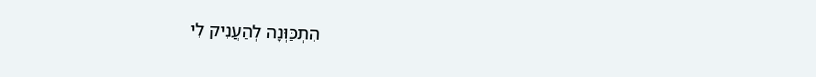הִתְכַּוְּנָה לְהַעֲנִיק לִי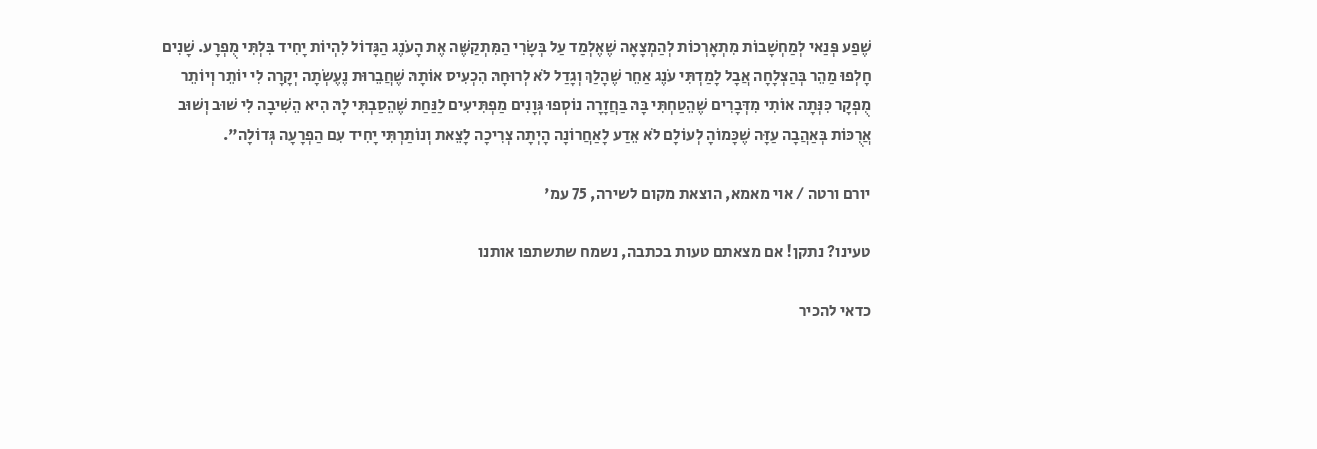שֶׁפַע פְּנַאי לְמַחְשָׁבוֹת מִתְאָרְכוֹת לְהַמְצָאָה שֶׁאֶלְמַד עַל בְּשָׂרִי הַמִּתְקַשֶּׁה אֶת הָעֹנֶג הַגָּדוֹל לִהְיוֹת יָחִיד בִּלְתִּי מֻפְרָע. שָׁנִים חָלְפוּ מַהֵר בְּהַצְלָחָה אֲבָל לָמַדְתִּי עֹנֶג אַחֵר שֶׁהָלַךְ וְגָדַל לֹא לְרוּחָהּ הִכְעִיס אוֹתָהּ שֶׁחֲבֵרוּת נֶעֶשְׂתָה יְקָרָה לִי יוֹתֵר וְיוֹתֵר מֻפְקָר כִּנְּתָה אוֹתִי מִדְּבָרִים שֶׁהֵטַחְתִּי בָּהּ בַּחֲזָרָה נוֹסְפוּ גְּוָנִים מַפְתִּיעִים לַנַּחַת שֶׁהֵסַבְתִּי לָהּ הִיא הֵשִׁיבָה לִי שׁוּב וְשׁוּב אֲרֻכּוֹת בְּאַהֲבָה עַזָּה שֶׁכָּמוֹהָ לְעוֹלָם לֹא אֵדַע לָאַחֲרוֹנָה הָיְתָה צְרִיכָה לָצֵאת וְנוֹתַרְתִּי יָחִיד עִם הַפְרָעָה גְּדוֹלָה".

יורם ורטה / אוי מאמא, הוצאת מקום לשירה, 75 עמ'

טעינו? נתקן! אם מצאתם טעות בכתבה, נשמח שתשתפו אותנו

כדאי להכיר